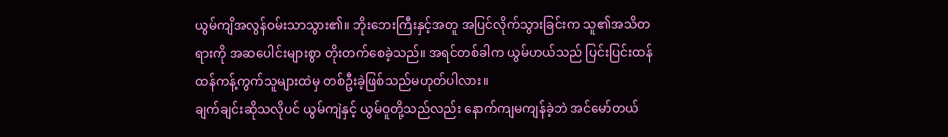ယွမ်ကျိအလွန်ဝမ်းသာသွား၏။ ဘိုးဘေးကြီးနှင့်အတူ အပြင်လိုက်သွားခြင်းက သူ၏အသိတရားကို အဆပေါင်းများစွာ တိုးတက်စေခဲ့သည်။ အရင်တစ်ခါက ယွမ်ဟယ်သည် ပြင်းပြင်းထန်ထန်ကန့်ကွက်သူများထဲမှ တစ်ဦးခဲ့ဖြစ်သည်မဟုတ်ပါလား။
ချက်ချင်းဆိုသလိုပင် ယွမ်ကျဲနှင့် ယွမ်ဝူတို့သည်လည်း နောက်ကျမကျန်ခဲ့ဘဲ အင်မော်တယ်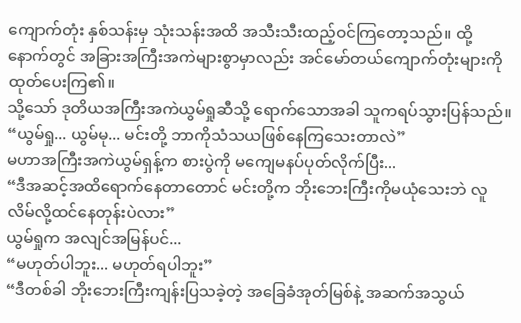ကျောက်တုံး နှစ်သန်းမှ သုံးသန်းအထိ အသီးသီးထည့်ဝင်ကြတော့သည်။ ထို့နောက်တွင် အခြားအကြီးအကဲများစွာမှာလည်း အင်မော်တယ်ကျောက်တုံးများကို ထုတ်ပေးကြ၏။
သို့သော် ဒုတိယအကြီးအကဲယွမ်ရှုဆီသို့ ရောက်သောအခါ သူကရပ်သွားပြန်သည်။
“ယွမ်ရှု... ယွမ်မု... မင်းတို့ ဘာကိုသံသယဖြစ်နေကြသေးတာလဲ”
မဟာအကြီးအကဲယွမ်ရှန့်က စားပွဲကို မကျေမနပ်ပုတ်လိုက်ပြီး...
“ဒီအဆင့်အထိရောက်နေတာတောင် မင်းတို့က ဘိုးဘေးကြီးကိုမယုံသေးဘဲ လူလိမ်လို့ထင်နေတုန်းပဲလား”
ယွမ်ရှုက အလျင်အမြန်ပင်...
“မဟုတ်ပါဘူး... မဟုတ်ရပါဘူး”
“ဒီတစ်ခါ ဘိုးဘေးကြီးကျန်းပြသခဲ့တဲ့ အခြေခံအုတ်မြစ်နဲ့ အဆက်အသွယ်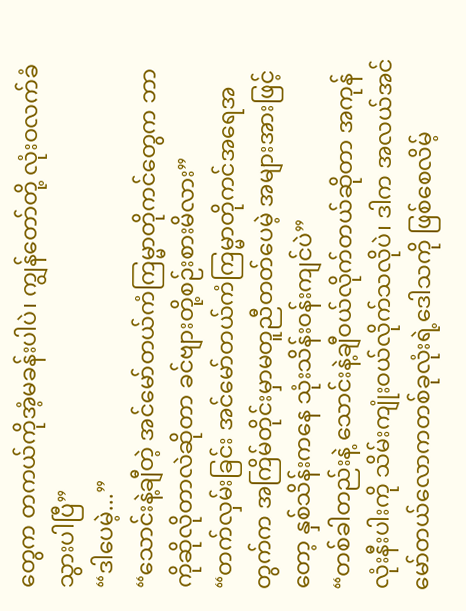တွေက တကယ်ကိုအံ့မခန်းပါပဲ၊ ကျွန်တော်တို့ လုံးဝလက်ခံသွားပါပြီ”
“ဒါပေမဲ့...”
“သောင်းနဲ့ချီတဲ့ အင်မော်တယ်ကံကြမ္မာတိုကင်တွေက ဘာကိုဆိုလိုတာလဲဆိုတာ ခင်ဗျားတို့စဉ်းစားမိလား”
“တက်လှမ်းခြင်း အင်မော်တယ်ကံကြမ္မာတိုကင်အရေအတွက်က အကြိမ်တိုင်းမှာမတူညီတတ်ပေမဲ့ အများအားဖြင့်တော့ နှစ်သိန်းကနေ သုံးသိန်းဝန်းကျင်ပဲ”
“တစ်ခါတည်းနဲ့ သောင်းနဲ့ချီဝယ်လိုက်တယ်ဆိုတာ အကုန်လုံးနီးပါးကို သိမ်းကျုံးဝယ်လိုက်သလိုပဲ၊ ဒါက အလယ်အင်မော်တယ်လောကတစ်ခုလုံးရဲ့ဒေါသကို ဖြစ်စေလိမ့်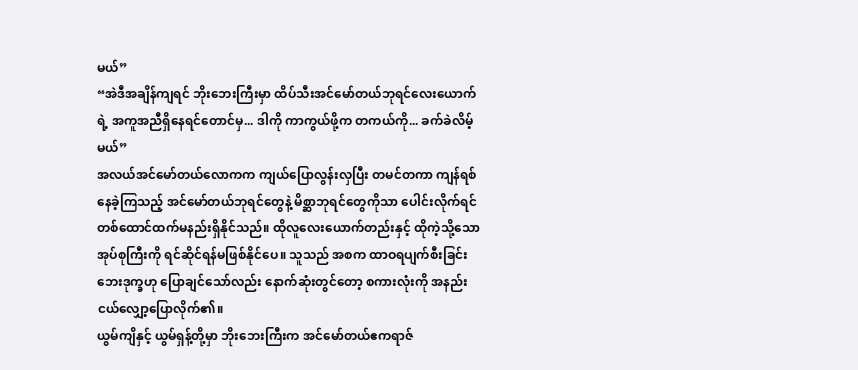မယ်”
“အဲဒီအချိန်ကျရင် ဘိုးဘေးကြီးမှာ ထိပ်သီးအင်မော်တယ်ဘုရင်လေးယောက်ရဲ့ အကူအညီရှိနေရင်တောင်မှ... ဒါကို ကာကွယ်ဖို့က တကယ်ကို... ခက်ခဲလိမ့်မယ်”
အလယ်အင်မော်တယ်လောကက ကျယ်ပြောလွန်းလှပြီး တမင်တကာ ကျန်ရစ်နေခဲ့ကြသည့် အင်မော်တယ်ဘုရင်တွေနဲ့ မိစ္ဆာဘုရင်တွေကိုသာ ပေါင်းလိုက်ရင် တစ်ထောင်ထက်မနည်းရှိနိုင်သည်။ ထိုလူလေးယောက်တည်းနှင့် ထိုကဲ့သို့သောအုပ်စုကြီးကို ရင်ဆိုင်ရန်မဖြစ်နိုင်ပေ။ သူသည် အစက ထာဝရပျက်စီးခြင်းဘေးဒုက္ခဟု ပြောချင်သော်လည်း နောက်ဆုံးတွင်တော့ စကားလုံးကို အနည်းငယ်လျှော့ပြောလိုက်၏။
ယွမ်ကျိနှင့် ယွမ်ရှန့်တို့မှာ ဘိုးဘေးကြီးက အင်မော်တယ်ဧကရာဇ်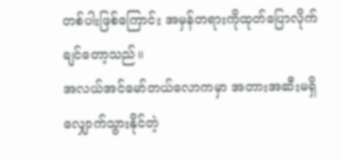တစ်ပါးဖြစ်ကြောင်း အမှန်တရားကိုထုတ်ပြောလိုက်ချင်တော့သည်။
အလယ်အင်မော်တယ်လောကမှာ အတားအဆီးမရှိလျှောက်သွားနိုင်တဲ့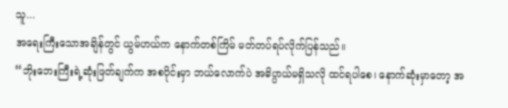သူ...
အရေးကြီးသောအချိန်တွင် ယွမ်ဟယ်က နောက်တစ်ကြိမ် မတ်တပ်ရပ်လိုက်ပြန်သည်။
“ဘိုးဘေးကြီးရဲ့ဆုံးဖြတ်ချက်က အစပိုင်းမှာ ဘယ်လောက်ပဲ အဓိပ္ပာယ်မရှိသလို ထင်ရပါစေ၊ နောက်ဆုံးမှာတော့ အ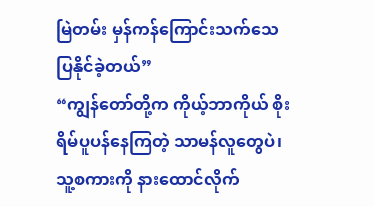မြဲတမ်း မှန်ကန်ကြောင်းသက်သေပြနိုင်ခဲ့တယ်”
“ကျွန်တော်တို့က ကိုယ့်ဘာကိုယ် စိုးရိမ်ပူပန်နေကြတဲ့ သာမန်လူတွေပဲ၊ သူ့စကားကို နားထောင်လိုက်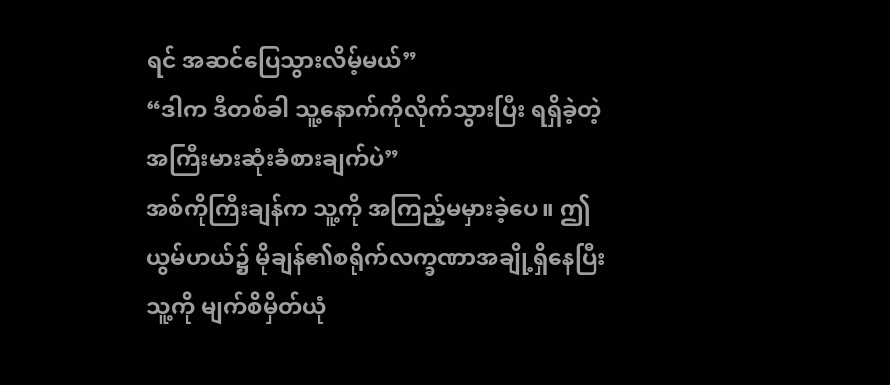ရင် အဆင်ပြေသွားလိမ့်မယ်”
“ဒါက ဒီတစ်ခါ သူ့နောက်ကိုလိုက်သွားပြီး ရရှိခဲ့တဲ့ အကြီးမားဆုံးခံစားချက်ပဲ”
အစ်ကိုကြီးချန်က သူ့ကို အကြည့်မမှားခဲ့ပေ။ ဤယွမ်ဟယ်၌ မိုချန်၏စရိုက်လက္ခဏာအချို့ရှိနေပြီး သူ့ကို မျက်စိမှိတ်ယုံ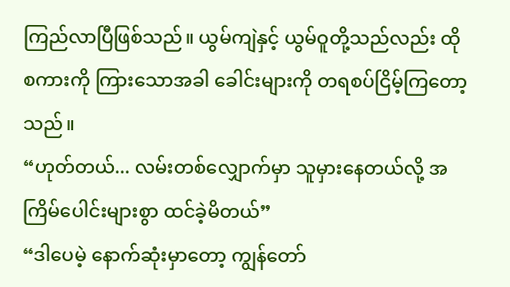ကြည်လာပြီဖြစ်သည်။ ယွမ်ကျဲနှင့် ယွမ်ဝူတို့သည်လည်း ထိုစကားကို ကြားသောအခါ ခေါင်းများကို တရစပ်ငြိမ့်ကြတော့သည်။
“ဟုတ်တယ်... လမ်းတစ်လျှောက်မှာ သူမှားနေတယ်လို့ အကြိမ်ပေါင်းများစွာ ထင်ခဲ့မိတယ်”
“ဒါပေမဲ့ နောက်ဆုံးမှာတော့ ကျွန်တော်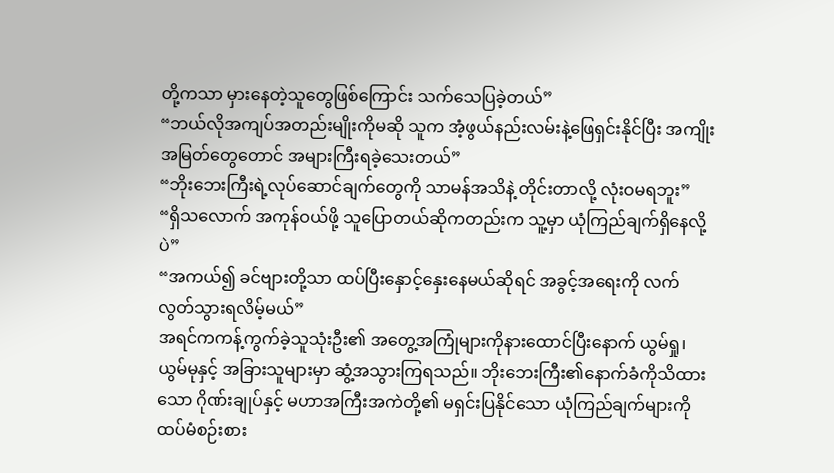တို့ကသာ မှားနေတဲ့သူတွေဖြစ်ကြောင်း သက်သေပြခဲ့တယ်”
“ဘယ်လိုအကျပ်အတည်းမျိုးကိုမဆို သူက အံ့ဖွယ်နည်းလမ်းနဲ့ဖြေရှင်းနိုင်ပြီး အကျိုးအမြတ်တွေတောင် အများကြီးရခဲ့သေးတယ်”
“ဘိုးဘေးကြီးရဲ့လုပ်ဆောင်ချက်တွေကို သာမန်အသိနဲ့ တိုင်းတာလို့ လုံးဝမရဘူး”
“ရှိသလောက် အကုန်ဝယ်ဖို့ သူပြောတယ်ဆိုကတည်းက သူ့မှာ ယုံကြည်ချက်ရှိနေလို့ပဲ”
“အကယ်၍ ခင်ဗျားတို့သာ ထပ်ပြီးနှောင့်နှေးနေမယ်ဆိုရင် အခွင့်အရေးကို လက်လွတ်သွားရလိမ့်မယ်”
အရင်ကကန့်ကွက်ခဲ့သူသုံးဦး၏ အတွေ့အကြုံများကိုနားထောင်ပြီးနောက် ယွမ်ရှု၊ ယွမ်မုနှင့် အခြားသူများမှာ ဆွံ့အသွားကြရသည်။ ဘိုးဘေးကြီး၏နောက်ခံကိုသိထားသော ဂိုဏ်းချုပ်နှင့် မဟာအကြီးအကဲတို့၏ မရှင်းပြနိုင်သော ယုံကြည်ချက်များကို ထပ်မံစဉ်းစား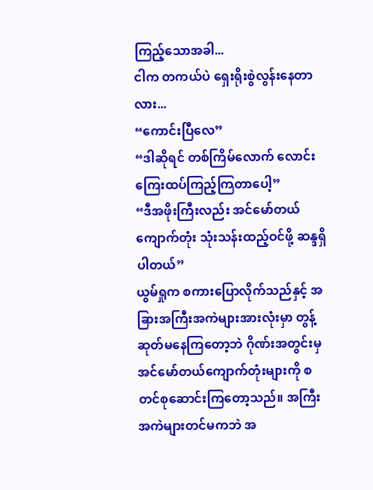ကြည့်သောအခါ...
ငါက တကယ်ပဲ ရှေးရိုးစွဲလွန်းနေတာလား...
“ကောင်းပြီလေ”
“ဒါဆိုရင် တစ်ကြိမ်လောက် လောင်းကြေးထပ်ကြည့်ကြတာပေါ့”
“ဒီအဖိုးကြီးလည်း အင်မော်တယ်ကျောက်တုံး သုံးသန်းထည့်ဝင်ဖို့ ဆန္ဒရှိပါတယ်”
ယွမ်ရှုက စကားပြောလိုက်သည်နှင့် အခြားအကြီးအကဲများအားလုံးမှာ တွန့်ဆုတ်မနေကြတော့ဘဲ ဂိုဏ်းအတွင်းမှ အင်မော်တယ်ကျောက်တုံးများကို စတင်စုဆောင်းကြတော့သည်။ အကြီးအကဲများတင်မကဘဲ အ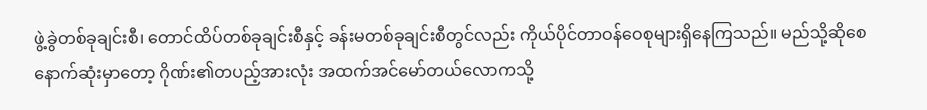ဖွဲ့ခွဲတစ်ခုချင်းစီ၊ တောင်ထိပ်တစ်ခုချင်းစီနှင့် ခန်းမတစ်ခုချင်းစီတွင်လည်း ကိုယ်ပိုင်တာဝန်ဝေစုများရှိနေကြသည်။ မည်သို့ဆိုစေ နောက်ဆုံးမှာတော့ ဂိုဏ်း၏တပည့်အားလုံး အထက်အင်မော်တယ်လောကသို့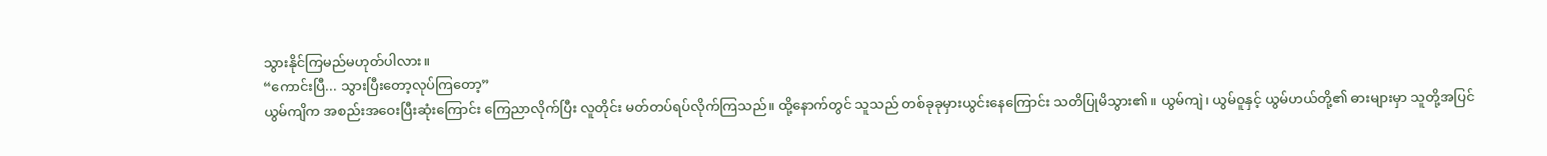သွားနိုင်ကြမည်မဟုတ်ပါလား။
“ကောင်းပြီ... သွားပြီးတော့လုပ်ကြတော့”
ယွမ်ကျိက အစည်းအဝေးပြီးဆုံးကြောင်း ကြေညာလိုက်ပြီး လူတိုင်း မတ်တပ်ရပ်လိုက်ကြသည်။ ထို့နောက်တွင် သူသည် တစ်ခုခုမှားယွင်းနေကြောင်း သတိပြုမိသွား၏။ ယွမ်ကျဲ၊ ယွမ်ဝူနှင့် ယွမ်ဟယ်တို့၏ ဓားများမှာ သူတို့အပြင်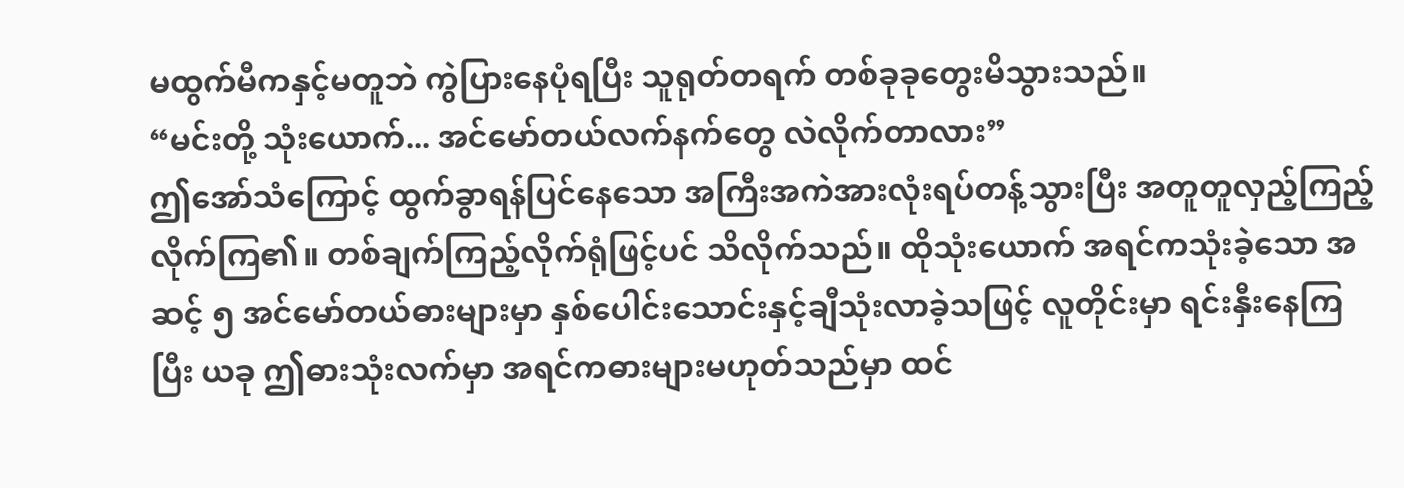မထွက်မီကနှင့်မတူဘဲ ကွဲပြားနေပုံရပြီး သူရုတ်တရက် တစ်ခုခုတွေးမိသွားသည်။
“မင်းတို့ သုံးယောက်... အင်မော်တယ်လက်နက်တွေ လဲလိုက်တာလား”
ဤအော်သံကြောင့် ထွက်ခွာရန်ပြင်နေသော အကြီးအကဲအားလုံးရပ်တန့်သွားပြီး အတူတူလှည့်ကြည့်လိုက်ကြ၏။ တစ်ချက်ကြည့်လိုက်ရုံဖြင့်ပင် သိလိုက်သည်။ ထိုသုံးယောက် အရင်ကသုံးခဲ့သော အဆင့် ၅ အင်မော်တယ်ဓားများမှာ နှစ်ပေါင်းသောင်းနှင့်ချီသုံးလာခဲ့သဖြင့် လူတိုင်းမှာ ရင်းနှီးနေကြပြီး ယခု ဤဓားသုံးလက်မှာ အရင်ကဓားများမဟုတ်သည်မှာ ထင်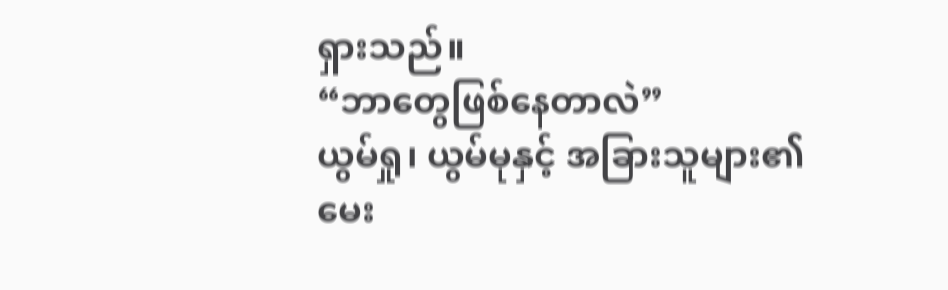ရှားသည်။
“ဘာတွေဖြစ်နေတာလဲ”
ယွမ်ရှု၊ ယွမ်မုနှင့် အခြားသူများ၏ မေး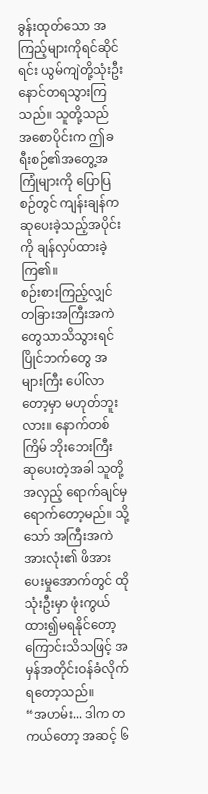ခွန်းထုတ်သော အကြည့်များကိုရင်ဆိုင်ရင်း ယွမ်ကျဲတို့သုံးဦး နောင်တရသွားကြသည်။ သူတို့သည် အစောပိုင်းက ဤခရီးစဉ်၏အတွေ့အကြုံများကို ပြောပြစဉ်တွင် ကျန်းချန်က ဆုပေးခဲ့သည့်အပိုင်းကို ချန်လှပ်ထားခဲ့ကြ၏။
စဉ်းစားကြည့်လျှင် တခြားအကြီးအကဲတွေသာသိသွားရင် ပြိုင်ဘက်တွေ အများကြီး ပေါ်လာတော့မှာ မဟုတ်ဘူးလား။ နောက်တစ်ကြိမ် ဘိုးဘေးကြီး ဆုပေးတဲ့အခါ သူတို့အလှည့် ရောက်ချင်မှ ရောက်တော့မည်။ သို့သော် အကြီးအကဲအားလုံး၏ ဖိအားပေးမှုအောက်တွင် ထိုသုံးဦးမှာ ဖုံးကွယ်ထား၍မရနိုင်တော့ကြောင်းသိသဖြင့် အမှန်အတိုင်းဝန်ခံလိုက်ရတော့သည်။
“အဟမ်း... ဒါက တကယ်တော့ အဆင့် ၆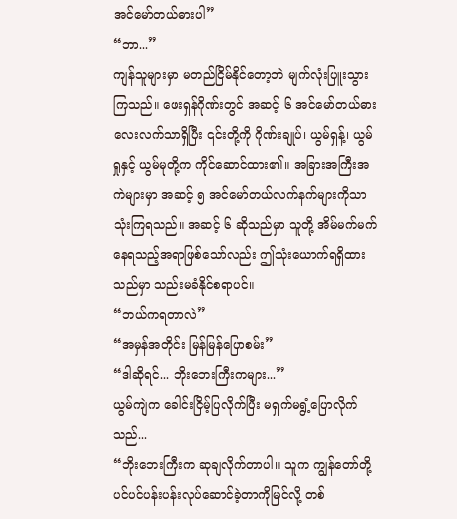အင်မော်တယ်ဓားပါ”
“ဘာ...”
ကျန်သူများမှာ မတည်ငြိမ်နိုင်တော့ဘဲ မျက်လုံးပြူးသွားကြသည်။ ဖေးရှန်ဂိုဏ်းတွင် အဆင့် ၆ အင်မော်တယ်ဓား လေးလက်သာရှိပြီး ၎င်းတို့ကို ဂိုဏ်းချုပ်၊ ယွမ်ရှန့်၊ ယွမ်ရှုနှင့် ယွမ်မုတို့က ကိုင်ဆောင်ထား၏။ အခြားအကြီးအကဲများမှာ အဆင့် ၅ အင်မော်တယ်လက်နက်များကိုသာ သုံးကြရသည်။ အဆင့် ၆ ဆိုသည်မှာ သူတို့ အိမ်မက်မက်နေရသည့်အရာဖြစ်သော်လည်း ဤသုံးယောက်ရရှိထားသည်မှာ သည်းမခံနိုင်စရာပင်။
“ဘယ်ကရတာလဲ”
“အမှန်အတိုင်း မြန်မြန်ပြောစမ်း”
“ဒါဆိုရင်... ဘိုးဘေးကြီးကများ...”
ယွမ်ကျဲက ခေါင်းငြိမ့်ပြလိုက်ပြီး မရှက်မရွံ့ပြောလိုက်သည်...
“ဘိုးဘေးကြီးက ဆုချလိုက်တာပါ။ သူက ကျွန်တော်တို့ ပင်ပင်ပန်းပန်းလုပ်ဆောင်ခဲ့တာကိုမြင်လို့ တစ်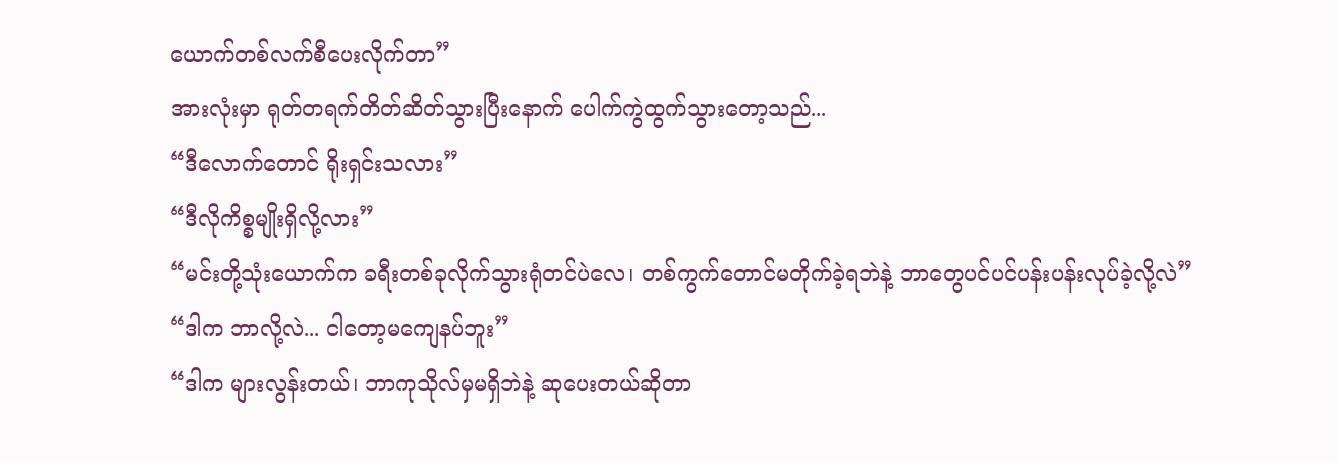ယောက်တစ်လက်စီပေးလိုက်တာ”
အားလုံးမှာ ရုတ်တရက်တိတ်ဆိတ်သွားပြီးနောက် ပေါက်ကွဲထွက်သွားတော့သည်...
“ဒီလောက်တောင် ရိုးရှင်းသလား”
“ဒီလိုကိစ္စမျိုးရှိလို့လား”
“မင်းတို့သုံးယောက်က ခရီးတစ်ခုလိုက်သွားရုံတင်ပဲလေ၊ တစ်ကွက်တောင်မတိုက်ခဲ့ရဘဲနဲ့ ဘာတွေပင်ပင်ပန်းပန်းလုပ်ခဲ့လို့လဲ”
“ဒါက ဘာလို့လဲ... ငါတော့မကျေနပ်ဘူး”
“ဒါက များလွန်းတယ်၊ ဘာကုသိုလ်မှမရှိဘဲနဲ့ ဆုပေးတယ်ဆိုတာ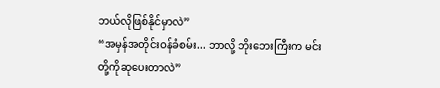ဘယ်လိုဖြစ်နိုင်မှာလဲ”
“အမှန်အတိုင်းဝန်ခံစမ်း... ဘာလို့ ဘိုးဘေးကြီးက မင်းတို့ကိုဆုပေးတာလဲ”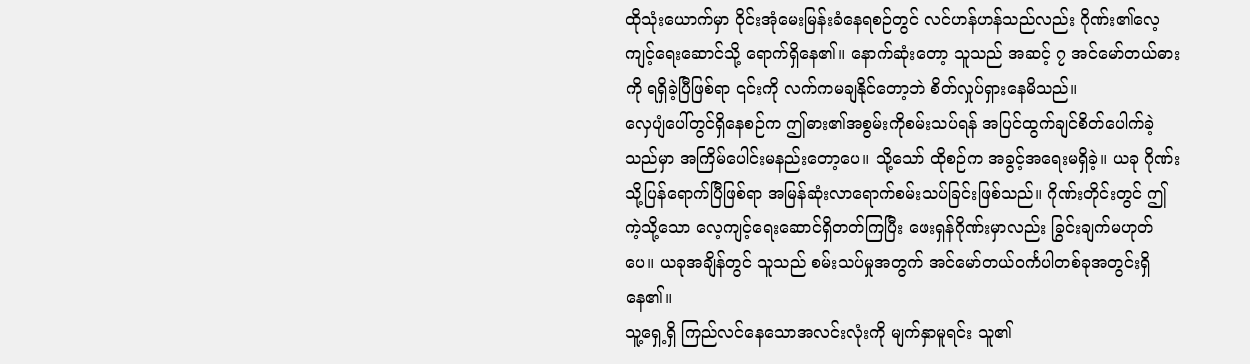ထိုသုံးယောက်မှာ ဝိုင်းအုံမေးမြန်းခံနေရစဉ်တွင် လင်ဟန်ဟန်သည်လည်း ဂိုဏ်း၏လေ့ကျင့်ရေးဆောင်သို့ ရောက်ရှိနေ၏။ နောက်ဆုံးတော့ သူသည် အဆင့် ၇ အင်မော်တယ်ဓားကို ရရှိခဲ့ပြီဖြစ်ရာ ၎င်းကို လက်ကမချနိုင်တော့ဘဲ စိတ်လှုပ်ရှားနေမိသည်။
လှေပျံပေါ်တွင်ရှိနေစဉ်က ဤဓား၏အစွမ်းကိုစမ်းသပ်ရန် အပြင်ထွက်ချင်စိတ်ပေါက်ခဲ့သည်မှာ အကြိမ်ပေါင်းမနည်းတော့ပေ။ သို့သော် ထိုစဉ်က အခွင့်အရေးမရှိခဲ့။ ယခု ဂိုဏ်းသို့ပြန်ရောက်ပြီဖြစ်ရာ အမြန်ဆုံးလာရောက်စမ်းသပ်ခြင်းဖြစ်သည်။ ဂိုဏ်းတိုင်းတွင် ဤကဲ့သို့သော လေ့ကျင့်ရေးဆောင်ရှိတတ်ကြပြီး ဖေးရှန်ဂိုဏ်းမှာလည်း ခြွင်းချက်မဟုတ်ပေ။ ယခုအချိန်တွင် သူသည် စမ်းသပ်မှုအတွက် အင်မော်တယ်ဝင်္ကပါတစ်ခုအတွင်းရှိနေ၏။
သူ့ရှေ့ရှိ ကြည်လင်နေသောအလင်းလုံးကို မျက်နှာမူရင်း သူ၏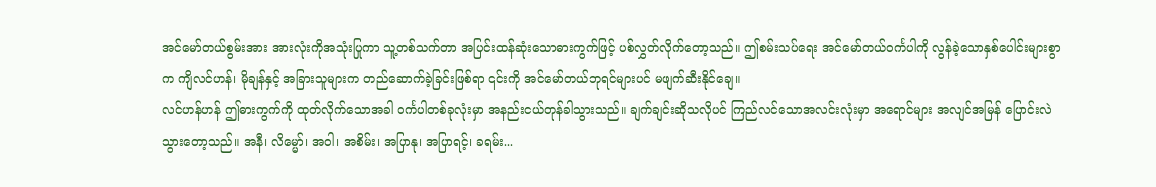အင်မော်တယ်စွမ်းအား အားလုံးကိုအသုံးပြုကာ သူ့တစ်သက်တာ အပြင်းထန်ဆုံးသောဓားကွက်ဖြင့် ပစ်လွှတ်လိုက်တော့သည်။ ဤစမ်းသပ်ရေး အင်မော်တယ်ဝင်္ကပါကို လွန်ခဲ့သောနှစ်ပေါင်းများစွာက ကျိလင်ဟန်၊ မိုချန်နှင့် အခြားသူများက တည်ဆောက်ခဲ့ခြင်းဖြစ်ရာ ၎င်းကို အင်မော်တယ်ဘုရင်များပင် မဖျက်ဆီးနိုင်ချေ။
လင်ဟန်ဟန် ဤဓားကွက်ကို ထုတ်လိုက်သောအခါ ဝင်္ကပါတစ်ခုလုံးမှာ အနည်းငယ်တုန်ခါသွားသည်။ ချက်ချင်းဆိုသလိုပင် ကြည်လင်သောအလင်းလုံးမှာ အရောင်များ အလျင်အမြန် ပြောင်းလဲသွားတော့သည်။ အနီ၊ လိမ္မော်၊ အဝါ၊ အစိမ်း၊ အပြာနု၊ အပြာရင့်၊ ခရမ်း...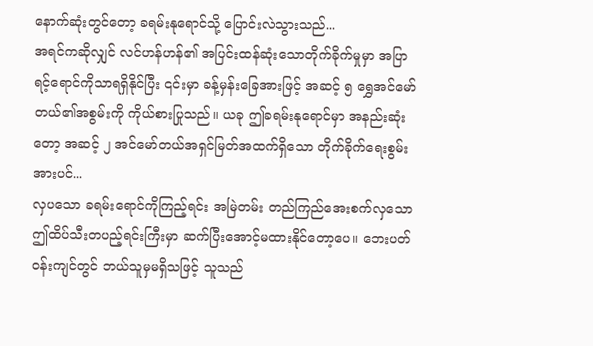နောက်ဆုံးတွင်တော့ ခရမ်းနုရောင်သို့ ပြောင်းလဲသွားသည်...
အရင်ကဆိုလျှင် လင်ဟန်ဟန်၏ အပြင်းထန်ဆုံးသောတိုက်ခိုက်မှုမှာ အပြာရင့်ရောင်ကိုသာရရှိနိုင်ပြီး ၎င်းမှာ ခန့်မှန်းခြေအားဖြင့် အဆင့် ၅ ရွှေအင်မော်တယ်၏အစွမ်းကို ကိုယ်စားပြုသည်။ ယခု ဤခရမ်းနုရောင်မှာ အနည်းဆုံးတော့ အဆင့် ၂ အင်မော်တယ်အရှင်မြတ်အထက်ရှိသော တိုက်ခိုက်ရေးစွမ်းအားပင်...
လှပသော ခရမ်းရောင်ကိုကြည့်ရင်း အမြဲတမ်း တည်ကြည်အေးစက်လှသော ဤထိပ်သီးတပည့်ရင်းကြီးမှာ ဆက်ပြီးအောင့်မထားနိုင်တော့ပေ။ ဘေးပတ်ဝန်းကျင်တွင် ဘယ်သူမှမရှိသဖြင့် သူသည်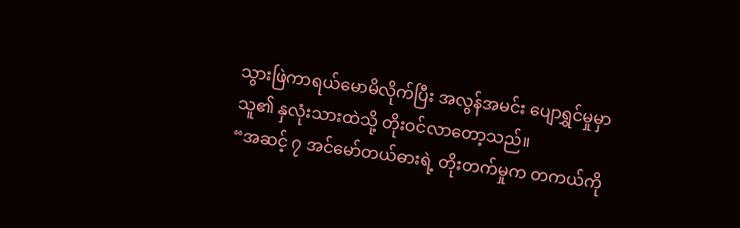သွားဖြဲကာရယ်မောမိလိုက်ပြီး အလွန်အမင်း ပျောရွှင်မှုမှာ သူ၏ နှလုံးသားထဲသို့ တိုးဝင်လာတော့သည်။
“အဆင့် ၇ အင်မော်တယ်ဓားရဲ့ တိုးတက်မှုက တကယ်ကို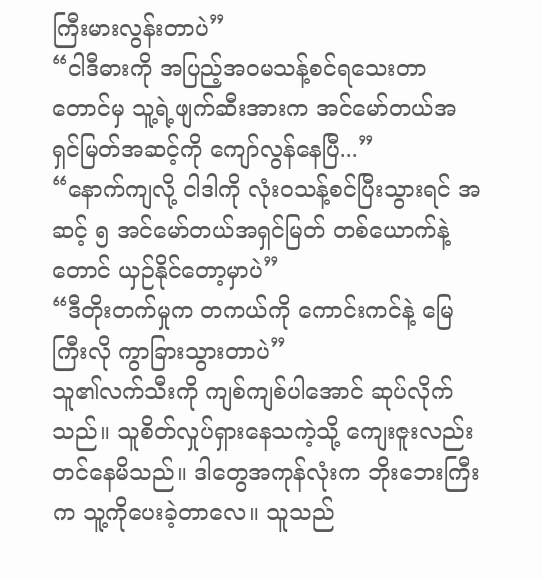ကြီးမားလွန်းတာပဲ”
“ငါဒီဓားကို အပြည့်အဝမသန့်စင်ရသေးတာတောင်မှ သူ့ရဲ့ဖျက်ဆီးအားက အင်မော်တယ်အရှင်မြတ်အဆင့်ကို ကျော်လွန်နေပြီ...”
“နောက်ကျလို့ ငါဒါကို လုံးဝသန့်စင်ပြီးသွားရင် အဆင့် ၅ အင်မော်တယ်အရှင်မြတ် တစ်ယောက်နဲ့တောင် ယှဉ်နိုင်တော့မှာပဲ”
“ဒီတိုးတက်မှုက တကယ်ကို ကောင်းကင်နဲ့ မြေကြီးလို ကွာခြားသွားတာပဲ”
သူ၏လက်သီးကို ကျစ်ကျစ်ပါအောင် ဆုပ်လိုက်သည်။ သူစိတ်လှုပ်ရှားနေသကဲ့သို့ ကျေးဇူးလည်း တင်နေမိသည်။ ဒါတွေအကုန်လုံးက ဘိုးဘေးကြီးက သူ့ကိုပေးခဲ့တာလေ။ သူသည်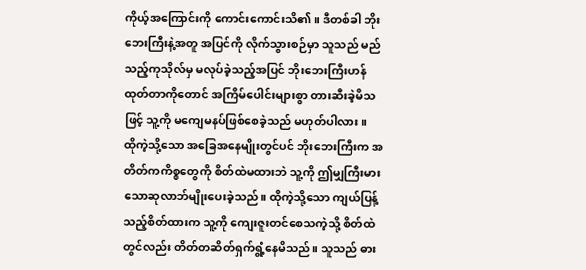ကိုယ့်အကြောင်းကို ကောင်းကောင်းသိ၏။ ဒီတစ်ခါ ဘိုးဘေးကြီးနဲ့အတူ အပြင်ကို လိုက်သွားစဉ်မှာ သူသည် မည်သည့်ကုသိုလ်မှ မလုပ်ခဲ့သည့်အပြင် ဘိုးဘေးကြီးဟန်ထုတ်တာကိုတောင် အကြိမ်ပေါင်းများစွာ တားဆီးခဲ့မိသဖြင့် သူ့ကို မကျေမနပ်ဖြစ်စေခဲ့သည် မဟုတ်ပါလား။
ထိုကဲ့သို့သော အခြေအနေမျိုးတွင်ပင် ဘိုးဘေးကြီးက အတိတ်ကကိစ္စတွေကို စိတ်ထဲမထားဘဲ သူ့ကို ဤမျှကြီးမားသောဆုလာဘ်မျိုးပေးခဲ့သည်။ ထိုကဲ့သို့သော ကျယ်ပြန့်သည့်စိတ်ထားက သူ့ကို ကျေးဇူးတင်စေသကဲ့သို့ စိတ်ထဲတွင်လည်း တိတ်တဆိတ်ရှက်ရွံ့နေမိသည်။ သူသည် ဓား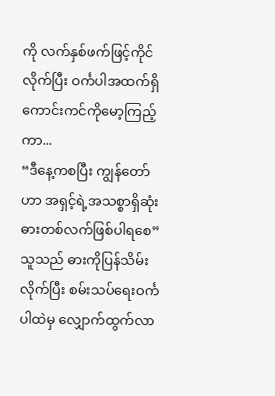ကို လက်နှစ်ဖက်ဖြင့်ကိုင်လိုက်ပြီး ဝင်္ကပါအထက်ရှိ ကောင်းကင်ကိုမော့ကြည့်ကာ...
“ဒီနေ့ကစပြီး ကျွန်တော်ဟာ အရှင့်ရဲ့အသစ္စာရှိဆုံး ဓားတစ်လက်ဖြစ်ပါရစေ”
သူသည် ဓားကိုပြန်သိမ်းလိုက်ပြီး စမ်းသပ်ရေးဝင်္ကပါထဲမှ လျှောက်ထွက်လာ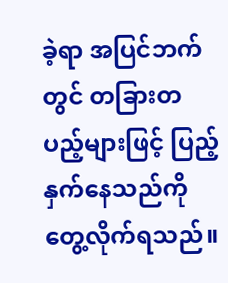ခဲ့ရာ အပြင်ဘက်တွင် တခြားတပည့်များဖြင့် ပြည့်နှက်နေသည်ကို တွေ့လိုက်ရသည်။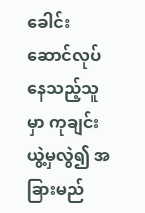ခေါင်းဆောင်လုပ်နေသည့်သူမှာ ကုချင်းယွဲ့မှလွဲ၍ အခြားမည်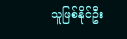သူဖြစ်နိုင်ဦး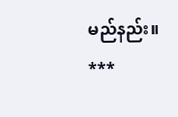မည်နည်း။
***